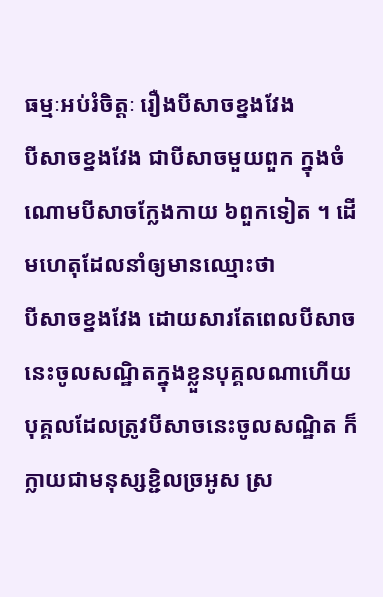ធម្មៈអប់រំចិត្តៈ រឿងបីសាចខ្នងវែង
បីសាចខ្នងវែង ជាបីសាចមួយពួក ក្នុងចំណោមបីសាចក្លែងកាយ ៦ពួកទៀត ។ ដើមហេតុដែលនាំឲ្យមានឈ្មោះថា
បីសាចខ្នងវែង ដោយសារតែពេលបីសាចនេះចូលសណ្ឋិតក្នុងខ្លួនបុគ្គលណាហើយ
បុគ្គលដែលត្រូវបីសាចនេះចូលសណ្ឋិត ក៏ក្លាយជាមនុស្សខ្ជិលច្រអូស ស្រ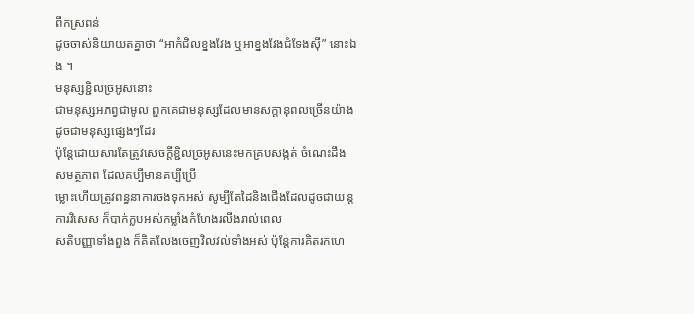ពឹកស្រពន់
ដូចចាស់និយាយតគ្នាថា “អាកំជិលខ្នងវែង ឬអាខ្នងវែងជំទែងស៊ី” នោះឯង ។
មនុស្សខ្ជិលច្រអូសនោះ
ជាមនុស្សអភព្វជាមូល ពួកគេជាមនុស្សដែលមានសក្ដានុពលច្រើនយ៉ាងដូចជាមនុស្សផ្សេងៗដែរ
ប៉ុន្តែដោយសារតែត្រូវសេចក្ដីខ្ជិលច្រអូសនេះមកគ្របសង្កត់ ចំណេះដឹង សមត្ថភាព ដែលគប្បីមានគប្បីប្រើ
ម្លោះហើយត្រូវពន្ធនាការចងទុកអស់ សូម្បីតែដៃនិងជើងដែលដូចជាយន្តការវិសេស ក៏បាក់ក្លបអស់កម្លាំងកំហែងរលីងរាល់ពេល
សតិបញ្ញាទាំងពួង ក៏គិតលែងចេញវិលវល់ទាំងអស់ ប៉ុន្តែការគិតរកហេ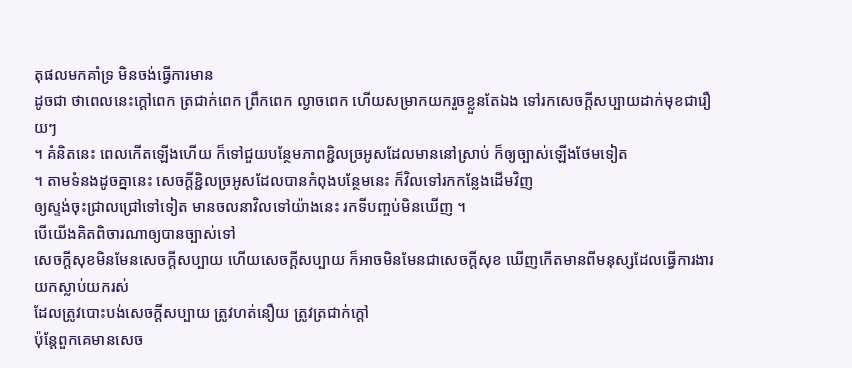តុផលមកគាំទ្រ មិនចង់ធ្វើការមាន
ដូចជា ថាពេលនេះក្ដៅពេក ត្រជាក់ពេក ព្រឹកពេក ល្ងាចពេក ហើយសម្រាកយករួចខ្លួនតែឯង ទៅរកសេចក្ដីសប្បាយដាក់មុខជារឿយៗ
។ គំនិតនេះ ពេលកើតឡើងហើយ ក៏ទៅជួយបន្ថែមភាពខ្ជិលច្រអូសដែលមាននៅស្រាប់ ក៏ឲ្យច្បាស់ឡើងថែមទៀត
។ តាមទំនងដូចគ្នានេះ សេចក្ដីខ្ជិលច្រអូសដែលបានកំពុងបន្ថែមនេះ ក៏វិលទៅរកកន្លែងដើមវិញ
ឲ្យស្ទង់ចុះជ្រាលជ្រៅទៅទៀត មានចលនាវិលទៅយ៉ាងនេះ រកទីបញ្ចប់មិនឃើញ ។
បើយើងគិតពិចារណាឲ្យបានច្បាស់ទៅ
សេចក្ដីសុខមិនមែនសេចក្ដីសប្បាយ ហើយសេចក្ដីសប្បាយ ក៏អាចមិនមែនជាសេចក្ដីសុខ ឃើញកើតមានពីមនុស្សដែលធ្វើការងារយកស្លាប់យករស់
ដែលត្រូវបោះបង់សេចក្ដីសប្បាយ ត្រូវហត់នឿយ ត្រូវត្រជាក់ក្ដៅ
ប៉ុន្តែពួកគេមានសេច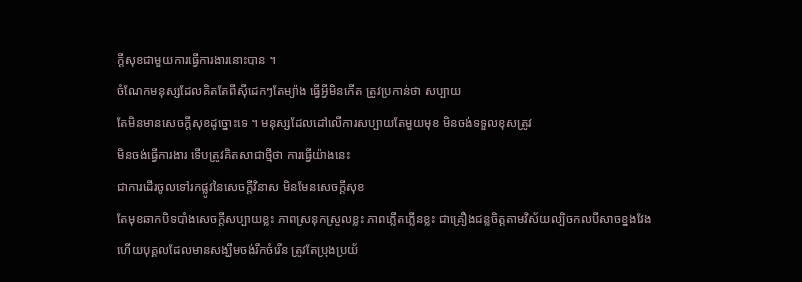ក្ដីសុខជាមួយការធ្វើការងារនោះបាន ។
ចំណែកមនុស្សដែលគិតតែពីស៊ីដេកៗតែម្យ៉ាង ធ្វើអ្វីមិនកើត ត្រូវប្រកាន់ថា សប្បាយ
តែមិនមានសេចក្ដីសុខដូច្នោះទេ ។ មនុស្សដែលដៅលើការសប្បាយតែមួយមុខ មិនចង់ទទួលខុសត្រូវ
មិនចង់ធ្វើការងារ ទើបត្រូវគិតសាជាថ្មីថា ការធ្វើយ៉ាងនេះ
ជាការដើរចូលទៅរកផ្លូវនៃសេចក្ដីវិនាស មិនមែនសេចក្ដីសុខ
តែមុខឆាកបិទបាំងសេចក្ដីសប្បាយខ្លះ ភាពស្រនុកស្រួលខ្លះ ភាពភ្លើតភ្លើនខ្លះ ជាគ្រឿងជន្លចិត្តតាមវិស័យល្បិចកលបីសាចខ្នងវែង
ហើយបុគ្គលដែលមានសង្ឃឹមចង់រីកចំរើន ត្រូវតែប្រុងប្រយ័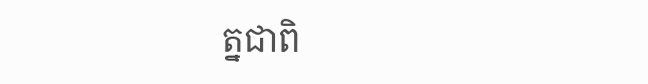ត្នជាពិ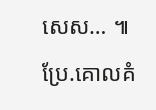សេស… ៕
ប្រែ.គោលគំ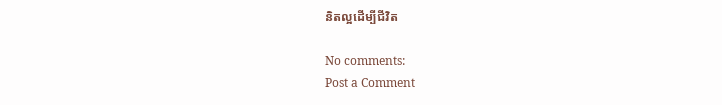និតល្អដើម្បីជីវិត

No comments:
Post a Comment